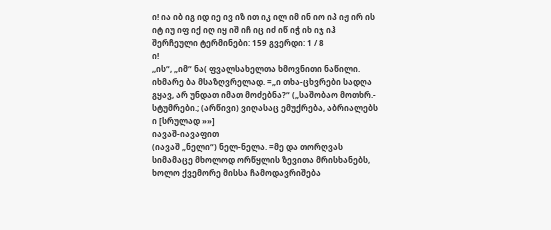ი! ია იბ იგ იდ იე ივ იზ ით იკ ილ იმ ინ იო იპ იჟ ირ ის იტ იუ იფ იქ იღ იყ იშ იჩ იც იძ იწ იჭ იხ იჯ იჰ
შერჩეული ტერმინები: 159 გვერდი: 1 / 8
ი!
,,ის“, „იმ“ ნა( ფვალსახელთა ხმოვნითი ნაწილი. იხმარე ბა მსაზღვრელად. =„ი თხა-ცხვრები სადღა გყავ, არ უნდათ იმათ მოძებნა?“ („საშობაო მოთხრ.- სტუმრები.; (არწივი) ვიღასაც ემუქრება, აბრიალებს ი [სრულად »»]
იავაშ-იავაფით
(იავაშ „ნელი“) ნელ-ნელა. =მე და თორღვას სიმამაცე მხოლოდ ორწყლის ზევითა მრისხანებს, ხოლო ქვემორე მისსა ჩამოდავრიშება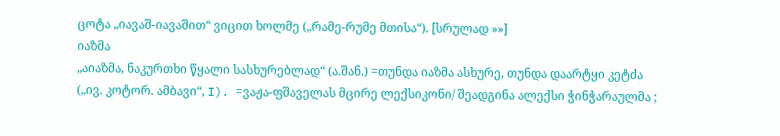ცოტა „იავაშ-იავაშით“ ვიცით ხოლმე („რამე-რუმე მთისა“). [სრულად »»]
იაზმა
„აიაზმა, ნაკურთხი წყალი სასხურებლად“ (ა.შან.) =თუნდა იაზმა ასხურე, თუნდა დაარტყი კეტძა („ივ. კოტორ. ამბავი“, I). =ვაჟა-ფშაველას მცირე ლექსიკონი/ შეადგინა ალექსი ჭინჭარაულმა ;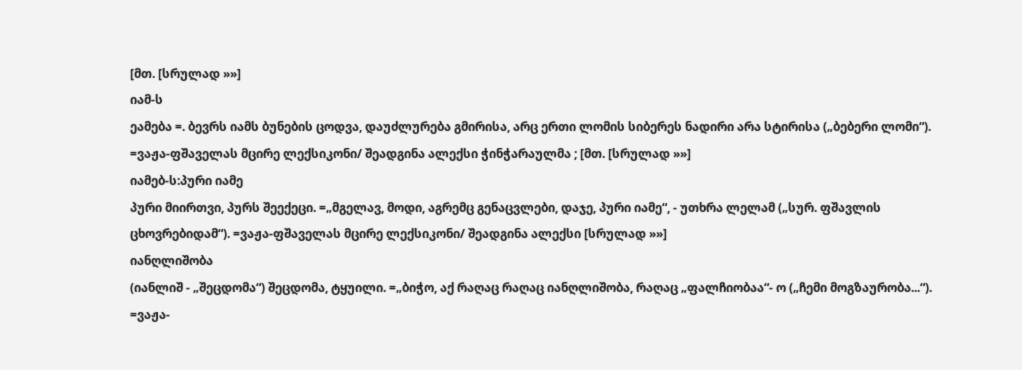[მთ. [სრულად »»]
იამ-ს
ეამება =. ბევრს იამს ბუნების ცოდვა, დაუძლურება გმირისა, არც ერთი ლომის სიბერეს ნადირი არა სტირისა („ბებერი ლომი“). =ვაჟა-ფშაველას მცირე ლექსიკონი/ შეადგინა ალექსი ჭინჭარაულმა ; [მთ. [სრულად »»]
იამებ-ს:პური იამე
პური მიირთვი, პურს შეექეცი. =„მგელავ, მოდი, აგრემც გენაცვლები, დაჯე, პური იამე“, - უთხრა ლელამ („სურ. ფშავლის ცხოვრებიდამ“). =ვაჟა-ფშაველას მცირე ლექსიკონი/ შეადგინა ალექსი [სრულად »»]
იანღლიშობა
(იანლიშ - „შეცდომა“) შეცდომა, ტყუილი. =„ბიჭო, აქ რაღაც რაღაც იანღლიშობა, რაღაც „ფალჩიობაა“- ო („ჩემი მოგზაურობა...“). =ვაჟა-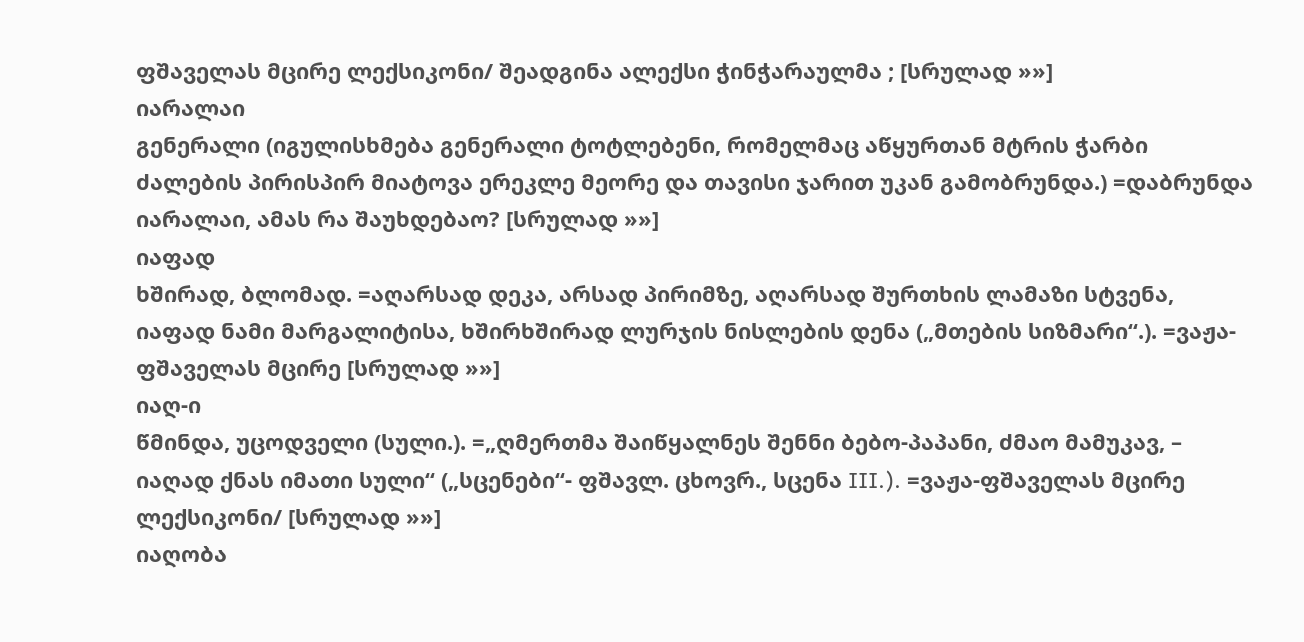ფშაველას მცირე ლექსიკონი/ შეადგინა ალექსი ჭინჭარაულმა ; [სრულად »»]
იარალაი
გენერალი (იგულისხმება გენერალი ტოტლებენი, რომელმაც აწყურთან მტრის ჭარბი ძალების პირისპირ მიატოვა ერეკლე მეორე და თავისი ჯარით უკან გამობრუნდა.) =დაბრუნდა იარალაი, ამას რა შაუხდებაო? [სრულად »»]
იაფად
ხშირად, ბლომად. =აღარსად დეკა, არსად პირიმზე, აღარსად შურთხის ლამაზი სტვენა, იაფად ნამი მარგალიტისა, ხშირხშირად ლურჯის ნისლების დენა („მთების სიზმარი“.). =ვაჟა-ფშაველას მცირე [სრულად »»]
იაღ-ი
წმინდა, უცოდველი (სული.). =„ღმერთმა შაიწყალნეს შენნი ბებო-პაპანი, ძმაო მამუკავ, – იაღად ქნას იმათი სული“ („სცენები“- ფშავლ. ცხოვრ., სცენა III.). =ვაჟა-ფშაველას მცირე ლექსიკონი/ [სრულად »»]
იაღობა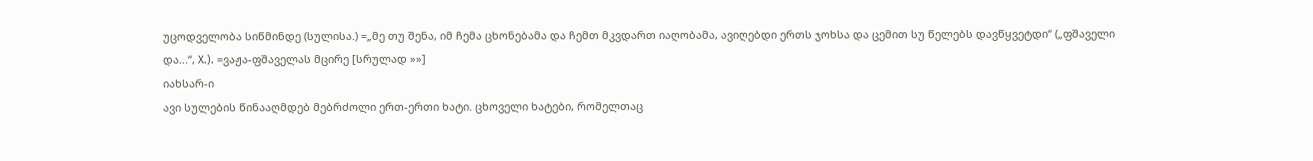უცოდველობა სიწმინდე (სულისა.) =„მე თუ შენა, იმ ჩემა ცხონებამა და ჩემთ მკვდართ იაღობამა, ავიღებდი ერთს ჯოხსა და ცემით სუ წელებს დავწყვეტდი“ („ფშაველი და...“, X.). =ვაჟა-ფშაველას მცირე [სრულად »»]
იახსარ-ი
ავი სულების წინააღმდებ მებრძოლი ერთ-ერთი ხატი. ცხოველი ხატები, რომელთაც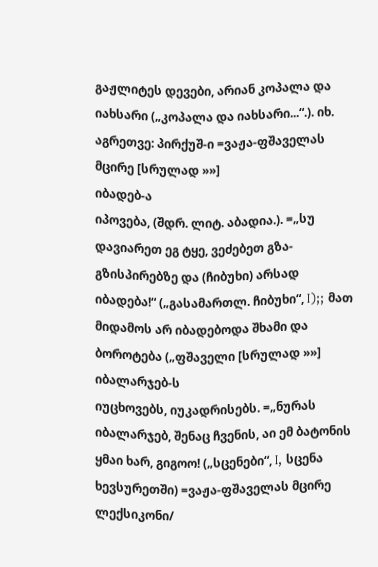გაჟლიტეს დევები, არიან კოპალა და იახსარი („კოპალა და იახსარი...“.). იხ. აგრეთვე: პირქუშ-ი =ვაჟა-ფშაველას მცირე [სრულად »»]
იბადებ-ა
იპოვება, (შდრ. ლიტ. აბადია.). =„სუ დავიარეთ ეგ ტყე, ვეძებეთ გზა-გზისპირებზე და (ჩიბუხი) არსად იბადება!“ („გასამართლ. ჩიბუხი“, I);; მათ მიდამოს არ იბადებოდა შხამი და ბოროტება („ფშაველი [სრულად »»]
იბალარჯებ-ს
იუცხოვებს, იუკადრისებს. =„ნურას იბალარჯებ, შენაც ჩვენის, აი ემ ბატონის ყმაი ხარ, გიგოო! („სცენები“, I, სცენა ხევსურეთში) =ვაჟა-ფშაველას მცირე ლექსიკონი/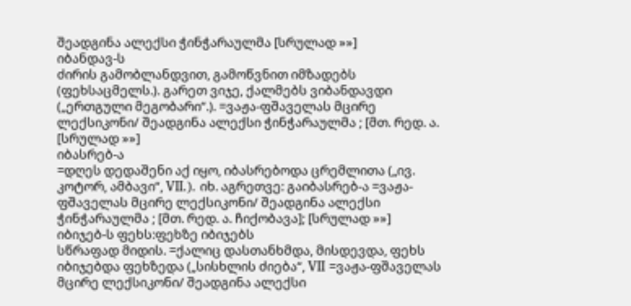შეადგინა ალექსი ჭინჭარაულმა [სრულად »»]
იბანდავ-ს
ძირის გამობლანდვით, გამოწვნით იმზადებს (ფეხსაცმელს.). გარეთ ვიჯე, ქალმებს ვიბანდავდი („ერთგული მეგობარი“.). =ვაჟა-ფშაველას მცირე ლექსიკონი/ შეადგინა ალექსი ჭინჭარაულმა ; [მთ. რედ. ა. [სრულად »»]
იბასრებ-ა
=დღეს დედაშენი აქ იყო, იბასრებოდა ცრემლითა („ივ. კოტორ, ამბავი“, VII.). იხ. აგრეთვე: გაიბასრებ-ა =ვაჟა-ფშაველას მცირე ლექსიკონი/ შეადგინა ალექსი ჭინჭარაულმა ; [მთ. რედ. ა. ჩიქობავა]; [სრულად »»]
იბიჯებ-ს ფეხს:ფეხზე იბიჯებს
სწრაფად მიდის. =ქალიც დასთანხმდა, მისდევდა, ფეხს იბიჯებდა ფეხზედა („სისხლის ძიება“, VII =ვაჟა-ფშაველას მცირე ლექსიკონი/ შეადგინა ალექსი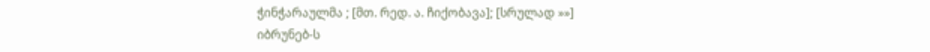ჭინჭარაულმა ; [მთ. რედ. ა. ჩიქობავა]; [სრულად »»]
იბრუნებ-ს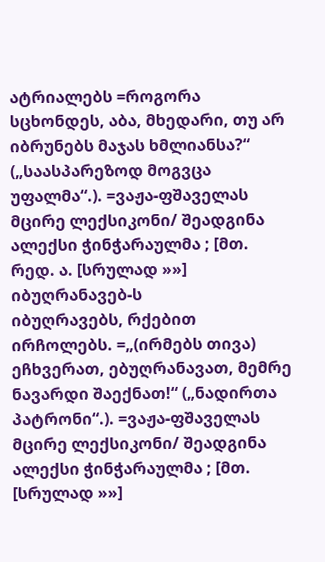ატრიალებს =როგორა სცხონდეს, აბა, მხედარი, თუ არ იბრუნებს მაჯას ხმლიანსა?“ („საასპარეზოდ მოგვცა უფალმა“.). =ვაჟა-ფშაველას მცირე ლექსიკონი/ შეადგინა ალექსი ჭინჭარაულმა ; [მთ. რედ. ა. [სრულად »»]
იბუღრანავებ-ს
იბუღრავებს, რქებით ირჩოლებს. =„(ირმებს თივა) ეჩხვერათ, ებუღრანავათ, მემრე ნავარდი შაექნათ!“ („ნადირთა პატრონი“.). =ვაჟა-ფშაველას მცირე ლექსიკონი/ შეადგინა ალექსი ჭინჭარაულმა ; [მთ. [სრულად »»]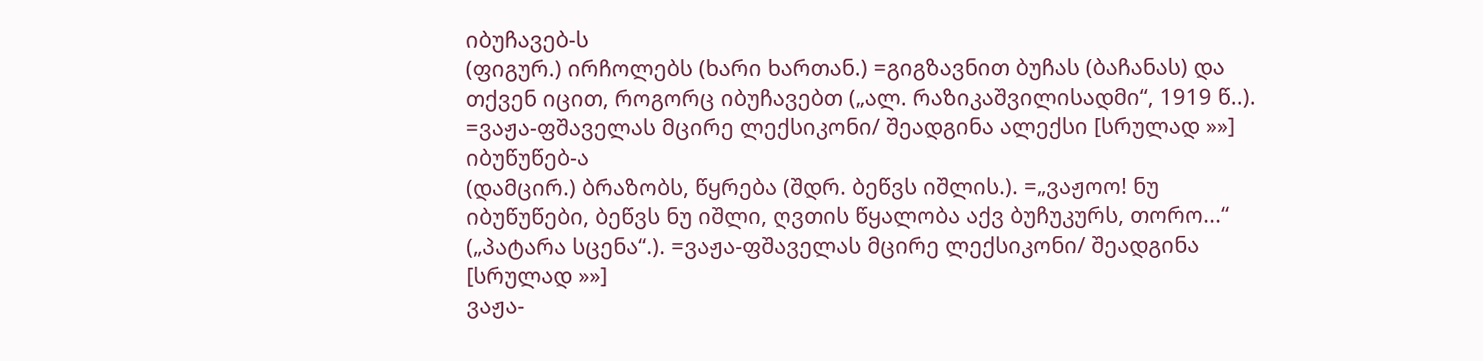იბუჩავებ-ს
(ფიგურ.) ირჩოლებს (ხარი ხართან.) =გიგზავნით ბუჩას (ბაჩანას) და თქვენ იცით, როგორც იბუჩავებთ („ალ. რაზიკაშვილისადმი“, 1919 წ..). =ვაჟა-ფშაველას მცირე ლექსიკონი/ შეადგინა ალექსი [სრულად »»]
იბუწუწებ-ა
(დამცირ.) ბრაზობს, წყრება (შდრ. ბეწვს იშლის.). =„ვაჟოო! ნუ იბუწუწები, ბეწვს ნუ იშლი, ღვთის წყალობა აქვ ბუჩუკურს, თორო...“ („პატარა სცენა“.). =ვაჟა-ფშაველას მცირე ლექსიკონი/ შეადგინა [სრულად »»]
ვაჟა-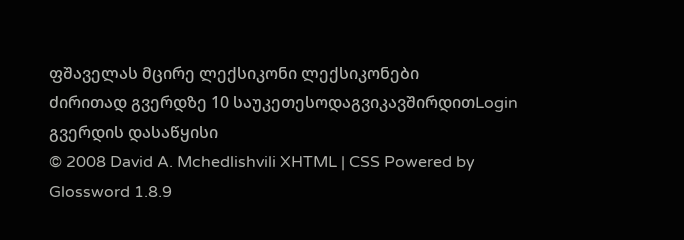ფშაველას მცირე ლექსიკონი ლექსიკონები
ძირითად გვერდზე 10 საუკეთესოდაგვიკავშირდითLogin გვერდის დასაწყისი
© 2008 David A. Mchedlishvili XHTML | CSS Powered by Glossword 1.8.9